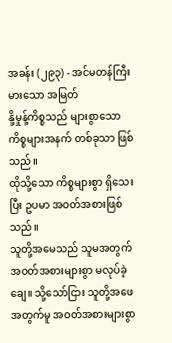အခန်း (၂၉၃) - အင်မတန်ကြီးမားသော အမြတ်
နို့မှုန့်ကိစ္စသည် များစွာသော ကိစ္စများအနက် တစ်ခုသာ ဖြစ်သည်။
ထိုသို့သော ကိစ္စများစွာ ရှိသေးပြီး ဥပမာ အဝတ်အစားဖြစ်သည်။
သူတို့အမေသည် သူမအတွက် အဝတ်အစားများစွာ မလုပ်ခဲ့ချေ။ သို့သော်ငြား သူတို့အဖေအတွက်မူ အဝတ်အစားများစွာ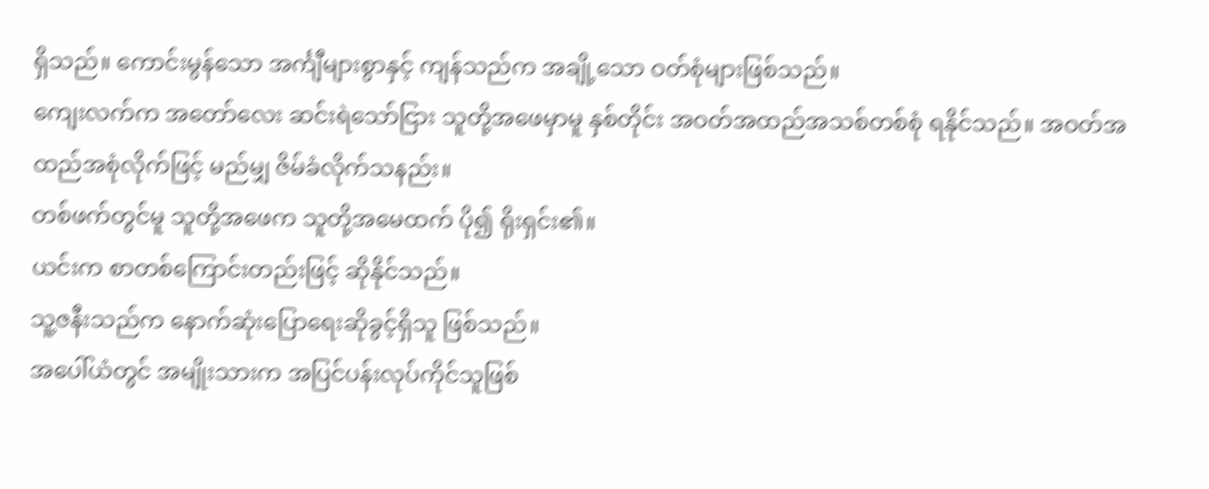ရှိသည်။ ကောင်းမွန်သော အင်္ကျီများစွာနှင့် ကျန်သည်က အချို့သော ဝတ်စုံများဖြစ်သည်။
ကျေးလက်က အတော်လေး ဆင်းရဲသော်ငြား သူတို့အဖေမှာမူ နှစ်တိုင်း အဝတ်အထည်အသစ်တစ်စုံ ရနိုင်သည်။ အဝတ်အထည်အစုံလိုက်ဖြင့် မည်မျှ ဇိမ်ခံလိုက်သနည်း။
တစ်ဖက်တွင်မူ သူတို့အဖေက သူတို့အမေထက် ပို၍ ရိုးရှင်း၏။
ယင်းက စာတစ်ကြောင်းတည်းဖြင့် ဆိုနိုင်သည်။
သူ့ဇနီးသည်က နောက်ဆုံးပြောရေးဆိုခွင့်ရှိသူ ဖြစ်သည်။
အပေါ်ယံတွင် အမျိုးသားက အပြင်ပန်းလုပ်ကိုင်သူဖြစ်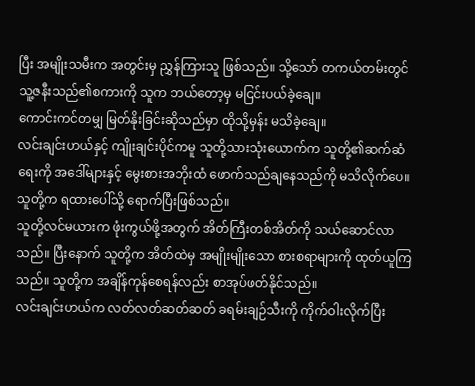ပြီး အမျိုးသမီးက အတွင်းမှ ညွှန်ကြားသူ ဖြစ်သည်။ သို့သော် တကယ်တမ်းတွင် သူ့ဇနီးသည်၏စကားကို သူက ဘယ်တော့မှ မငြင်းပယ်ခဲ့ချေ။
ကောင်းကင်တမျှ မြတ်နိုးခြင်းဆိုသည်မှာ ထိုသို့မှန်း မသိခဲ့ချေ။
လင်းချင်းဟယ်နှင့် ကျိုးချင်းပိုင်ကမူ သူတို့သားသုံးယောက်က သူတို့၏ဆက်ဆံရေးကို အဒေါ်များနှင့် မွေးစားအဘိုးထံ ဖောက်သည်ချနေသည်ကို မသိလိုက်ပေ။
သူတို့က ရထားပေါ်သို့ ရောက်ပြီးဖြစ်သည်။
သူတို့လင်မယားက ဖုံးကွယ်ဖို့အတွက် အိတ်ကြီးတစ်အိတ်ကို သယ်ဆောင်လာသည်။ ပြီးနောက် သူတို့က အိတ်ထဲမှ အမျိုးမျိုးသော စားစရာများကို ထုတ်ယူကြသည်။ သူတို့က အချိန်ကုန်စေရန်လည်း စာအုပ်ဖတ်နိုင်သည်။
လင်းချင်းဟယ်က လတ်လတ်ဆတ်ဆတ် ခရမ်းချဉ်သီးကို ကိုက်ဝါးလိုက်ပြီး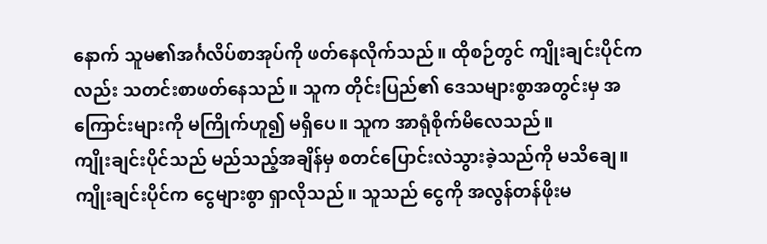နောက် သူမ၏အင်္ဂလိပ်စာအုပ်ကို ဖတ်နေလိုက်သည်။ ထိုစဉ်တွင် ကျိုးချင်းပိုင်ကလည်း သတင်းစာဖတ်နေသည်။ သူက တိုင်းပြည်၏ ဒေသများစွာအတွင်းမှ အကြောင်းများကို မကြိုက်ဟူ၍ မရှိပေ။ သူက အာရုံစိုက်မိလေသည်။
ကျိုးချင်းပိုင်သည် မည်သည့်အချိန်မှ စတင်ပြောင်းလဲသွားခဲ့သည်ကို မသိချေ။
ကျိုးချင်းပိုင်က ငွေများစွာ ရှာလိုသည်။ သူသည် ငွေကို အလွန်တန်ဖိုးမ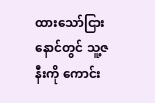ထားသော်ငြား နောင်တွင် သူ့ဇနီးကို ကောင်း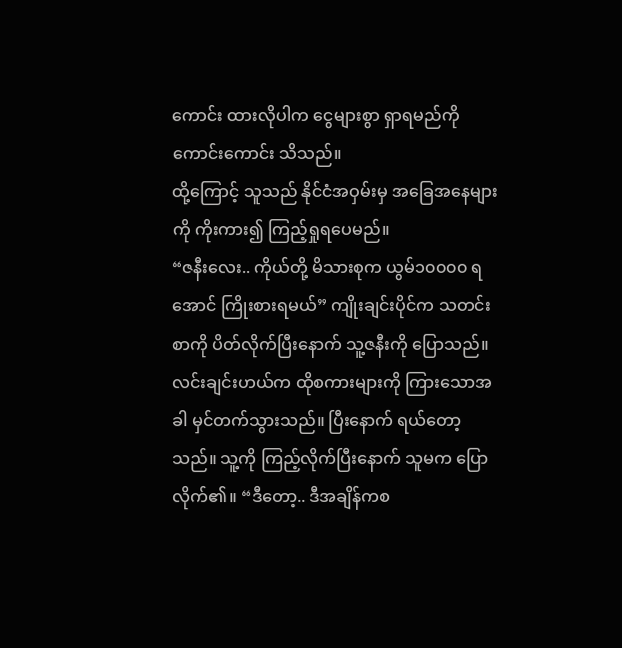ကောင်း ထားလိုပါက ငွေများစွာ ရှာရမည်ကို ကောင်းကောင်း သိသည်။
ထို့ကြောင့် သူသည် နိုင်ငံအဝှမ်းမှ အခြေအနေများကို ကိုးကား၍ ကြည့်ရှုရပေမည်။
“ဇနီးလေး.. ကိုယ်တို့ မိသားစုက ယွမ်၁၀၀၀၀ ရအောင် ကြိုးစားရမယ်” ကျိုးချင်းပိုင်က သတင်းစာကို ပိတ်လိုက်ပြီးနောက် သူ့ဇနီးကို ပြောသည်။
လင်းချင်းဟယ်က ထိုစကားများကို ကြားသောအခါ မှင်တက်သွားသည်။ ပြီးနောက် ရယ်တော့သည်။ သူ့ကို ကြည့်လိုက်ပြီးနောက် သူမက ပြောလိုက်၏။ “ဒီတော့.. ဒီအချိန်ကစ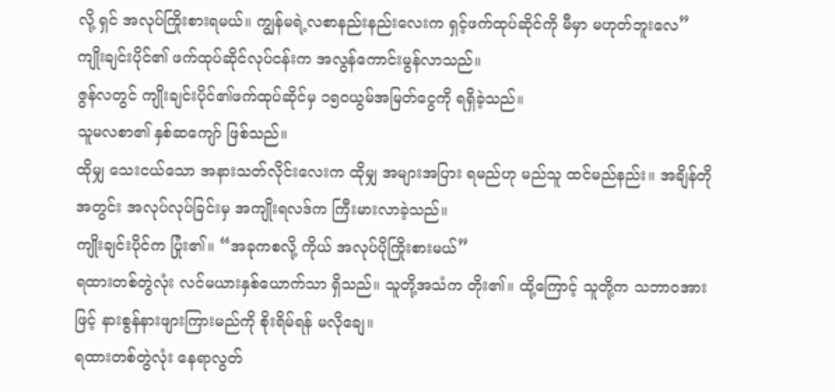လို့ ရှင် အလုပ်ကြိုးစားရမယ်။ ကျွန်မရဲ့လစာနည်းနည်းလေးက ရှင့်ဖက်ထုပ်ဆိုင်ကို မီမှာ မဟုတ်ဘူးလေ”
ကျိုးချင်းပိုင်၏ ဖက်ထုပ်ဆိုင်လုပ်ငန်းက အလွန်ကောင်းမွန်လာသည်။
ဇွန်လတွင် ကျိုးချင်းပိုင်၏ဖက်ထုပ်ဆိုင်မှ ၁၅၀ယွမ်အမြတ်ငွေကို ရရှိခဲ့သည်။
သူမလစာ၏ နှစ်ဆကျော် ဖြစ်သည်။
ထိုမျှ သေးငယ်သော အနားသတ်လိုင်းလေးက ထိုမျှ အများအပြား ရမည်ဟု မည်သူ ထင်မည်နည်း။ အချိန်တိုအတွင်း အလုပ်လုပ်ခြင်းမှ အကျိုးရလဒ်က ကြီးမားလာခဲ့သည်။
ကျိုးချင်းပိုင်က ပြုံး၏။ “အခုကစလို့ ကိုယ် အလုပ်ပိုကြိုးစားမယ်”
ရထားတစ်တွဲလုံး လင်မယားနှစ်ယောက်သာ ရှိသည်။ သူတို့အသံက တိုး၏။ ထို့ကြောင့် သူတို့က သဘာဝအားဖြင့် နားစွန်နားဖျားကြားမည်ကို စိုးရိမ်ရန် မလိုချေ။
ရထားတစ်တွဲလုံး နေရာလွတ်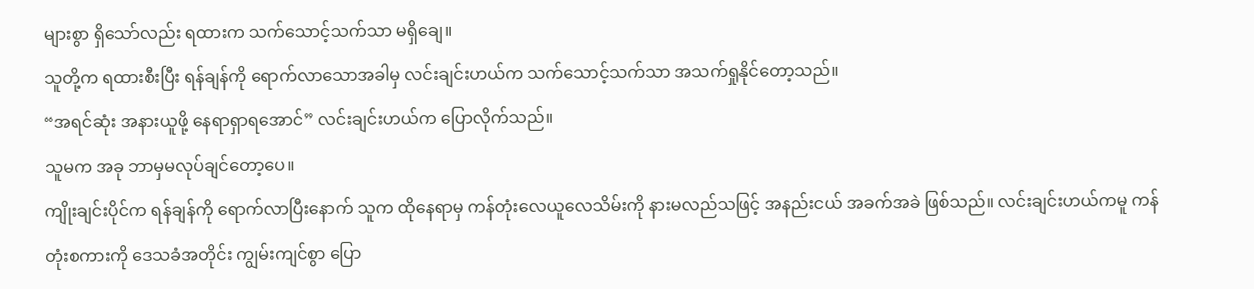များစွာ ရှိသော်လည်း ရထားက သက်သောင့်သက်သာ မရှိချေ။
သူတို့က ရထားစီးပြီး ရန်ချန်ကို ရောက်လာသောအခါမှ လင်းချင်းဟယ်က သက်သောင့်သက်သာ အသက်ရှုနိုင်တော့သည်။
“အရင်ဆုံး အနားယူဖို့ နေရာရှာရအောင်” လင်းချင်းဟယ်က ပြောလိုက်သည်။
သူမက အခု ဘာမှမလုပ်ချင်တော့ပေ။
ကျိုးချင်းပိုင်က ရန်ချန်ကို ရောက်လာပြီးနောက် သူက ထိုနေရာမှ ကန်တုံးလေယူလေသိမ်းကို နားမလည်သဖြင့် အနည်းငယ် အခက်အခဲ ဖြစ်သည်။ လင်းချင်းဟယ်ကမူ ကန်တုံးစကားကို ဒေသခံအတိုင်း ကျွမ်းကျင်စွာ ပြော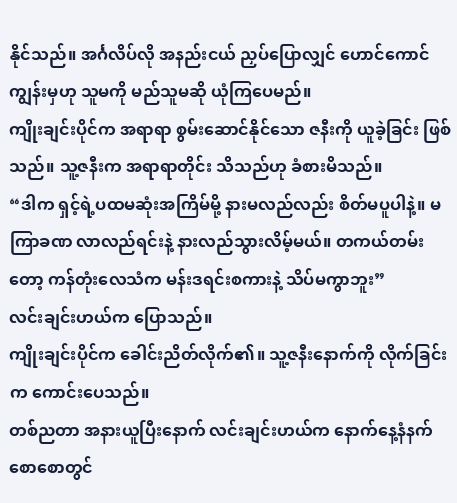နိုင်သည်။ အင်္ဂလိပ်လို အနည်းငယ် ညှပ်ပြောလျှင် ဟောင်ကောင်ကျွန်းမှဟု သူမကို မည်သူမဆို ယုံကြပေမည်။
ကျိုးချင်းပိုင်က အရာရာ စွမ်းဆောင်နိုင်သော ဇနီးကို ယူခဲ့ခြင်း ဖြစ်သည်။ သူ့ဇနီးက အရာရာတိုင်း သိသည်ဟု ခံစားမိသည်။
“ဒါက ရှင့်ရဲ့ပထမဆုံးအကြိမ်မို့ နားမလည်လည်း စိတ်မပူပါနဲ့။ မကြာခဏ လာလည်ရင်းနဲ့ နားလည်သွားလိမ့်မယ်။ တကယ်တမ်းတော့ ကန်တုံးလေသံက မန်းဒရင်းစကားနဲ့ သိပ်မကွာဘူး”
လင်းချင်းဟယ်က ပြောသည်။
ကျိုးချင်းပိုင်က ခေါင်းညိတ်လိုက်၏။ သူ့ဇနီးနောက်ကို လိုက်ခြင်းက ကောင်းပေသည်။
တစ်ညတာ အနားယူပြီးနောက် လင်းချင်းဟယ်က နောက်နေ့နံနက်စောစောတွင်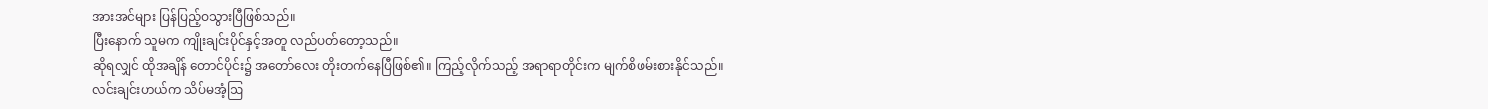အားအင်များ ပြန်ပြည့်ဝသွားပြီဖြစ်သည်။
ပြီးနောက် သူမက ကျိုးချင်းပိုင်နှင့်အတူ လည်ပတ်တော့သည်။
ဆိုရလျှင် ထိုအချိန် တောင်ပိုင်း၌ အတော်လေး တိုးတက်နေပြီဖြစ်၏။ ကြည့်လိုက်သည့် အရာရာတိုင်းက မျက်စိဖမ်းစားနိုင်သည်။
လင်းချင်းဟယ်က သိပ်မအံ့ဩ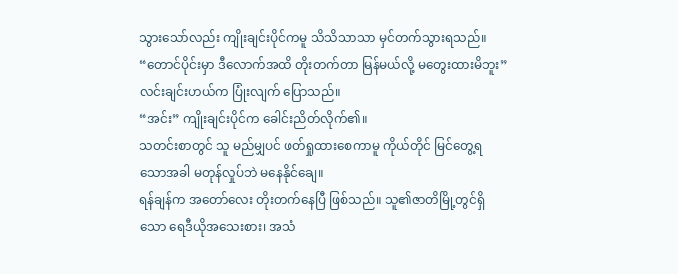သွားသော်လည်း ကျိုးချင်းပိုင်ကမူ သိသိသာသာ မှင်တက်သွားရသည်။
“တောင်ပိုင်းမှာ ဒီလောက်အထိ တိုးတက်တာ မြန်မယ်လို့ မတွေးထားမိဘူး” လင်းချင်းဟယ်က ပြုံးလျက် ပြောသည်။
“အင်း” ကျိုးချင်းပိုင်က ခေါင်းညိတ်လိုက်၏။
သတင်းစာတွင် သူ မည်မျှပင် ဖတ်ရှုထားစေကာမူ ကိုယ်တိုင် မြင်တွေ့ရသောအခါ မတုန်လှုပ်ဘဲ မနေနိုင်ချေ။
ရန်ချန်က အတော်လေး တိုးတက်နေပြီ ဖြစ်သည်။ သူ၏ဇာတိမြို့တွင်ရှိသော ရေဒီယိုအသေးစား၊ အသံ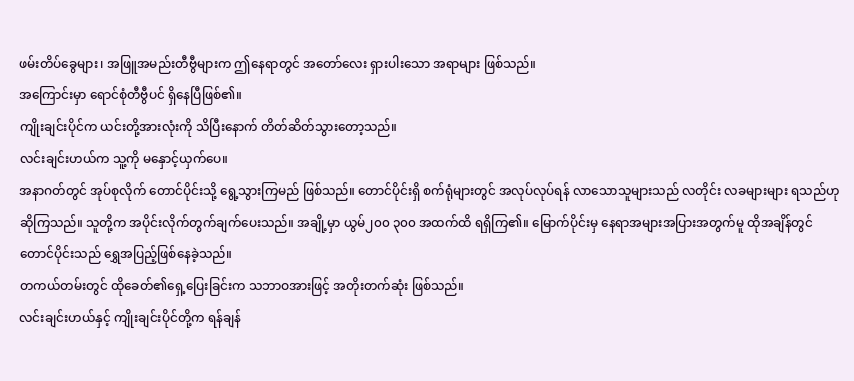ဖမ်းတိပ်ခွေများ၊ အဖြူအမည်းတီဗွီများက ဤနေရာတွင် အတော်လေး ရှားပါးသော အရာများ ဖြစ်သည်။
အကြောင်းမှာ ရောင်စုံတီဗွီပင် ရှိနေပြီဖြစ်၏။
ကျိုးချင်းပိုင်က ယင်းတို့အားလုံးကို သိပြီးနောက် တိတ်ဆိတ်သွားတော့သည်။
လင်းချင်းဟယ်က သူ့ကို မနှောင့်ယှက်ပေ။
အနာဂတ်တွင် အုပ်စုလိုက် တောင်ပိုင်းသို့ ရွေ့သွားကြမည် ဖြစ်သည်။ တောင်ပိုင်းရှိ စက်ရုံများတွင် အလုပ်လုပ်ရန် လာသောသူများသည် လတိုင်း လခများများ ရသည်ဟု ဆိုကြသည်။ သူတို့က အပိုင်းလိုက်တွက်ချက်ပေးသည်။ အချို့မှာ ယွမ်၂၀၀ ၃၀၀ အထက်ထိ ရရှိကြ၏။ မြောက်ပိုင်းမှ နေရာအများအပြားအတွက်မူ ထိုအချိန်တွင် တောင်ပိုင်းသည် ရွှေအပြည့်ဖြစ်နေခဲ့သည်။
တကယ်တမ်းတွင် ထိုခေတ်၏ရှေ့ပြေးခြင်းက သဘာဝအားဖြင့် အတိုးတက်ဆုံး ဖြစ်သည်။
လင်းချင်းဟယ်နှင့် ကျိုးချင်းပိုင်တို့က ရန်ချန်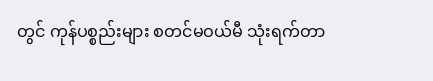တွင် ကုန်ပစ္စည်းများ စတင်မဝယ်မီ သုံးရက်တာ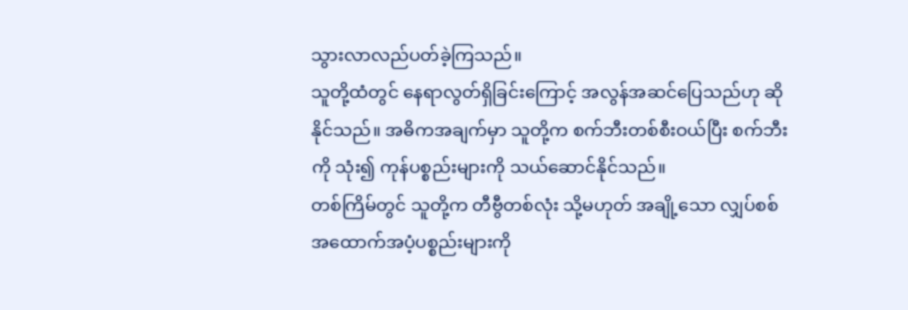သွားလာလည်ပတ်ခဲ့ကြသည်။
သူတို့ထံတွင် နေရာလွတ်ရှိခြင်းကြောင့် အလွန်အဆင်ပြေသည်ဟု ဆိုနိုင်သည်။ အဓိကအချက်မှာ သူတို့က စက်ဘီးတစ်စီးဝယ်ပြီး စက်ဘီးကို သုံး၍ ကုန်ပစ္စည်းများကို သယ်ဆောင်နိုင်သည်။
တစ်ကြိမ်တွင် သူတို့က တီဗွီတစ်လုံး သို့မဟုတ် အချို့သော လျှပ်စစ်အထောက်အပံ့ပစ္စည်းများကို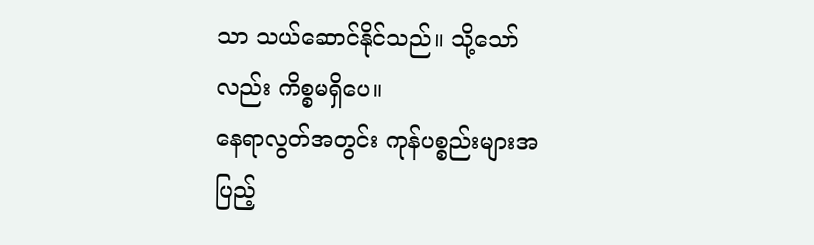သာ သယ်ဆောင်နိုင်သည်။ သို့သော်လည်း ကိစ္စမရှိပေ။
နေရာလွတ်အတွင်း ကုန်ပစ္စည်းများအပြည့်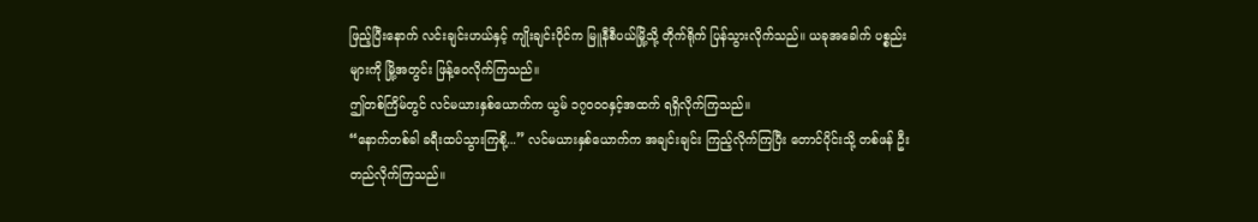ဖြည့်ပြီးနောက် လင်းချင်းဟယ်နှင့် ကျိုးချင်းပိုင်က မြူနီစီပယ်မြို့သို့ တိုက်ရိုက် ပြန်သွားလိုက်သည်။ ယခုအခေါက် ပစ္စည်းများကို မြို့အတွင်း ဖြန့်ဝေလိုက်ကြသည်။
ဤတစ်ကြိမ်တွင် လင်မယားနှစ်ယောက်က ယွမ် ၁၇၀၀၀နှင့်အထက် ရရှိလိုက်ကြသည်။
“နောက်တစ်ခါ ခရီးထပ်သွားကြစို့...” လင်မယားနှစ်ယောက်က အချင်းချင်း ကြည့်လိုက်ကြပြီး တောင်ပိုင်းသို့ တစ်ဖန် ဦးတည်လိုက်ကြသည်။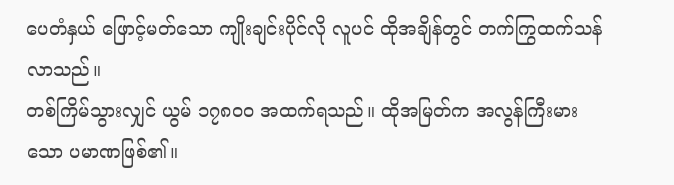ပေတံနှယ် ဖြောင့်မတ်သော ကျိုးချင်းပိုင်လို လူပင် ထိုအချိန်တွင် တက်ကြွထက်သန်လာသည်။
တစ်ကြိမ်သွားလျှင် ယွမ် ၁၇၈၀၀ အထက်ရသည်။ ထိုအမြတ်က အလွန်ကြီးမားသော ပမာဏဖြစ်၏။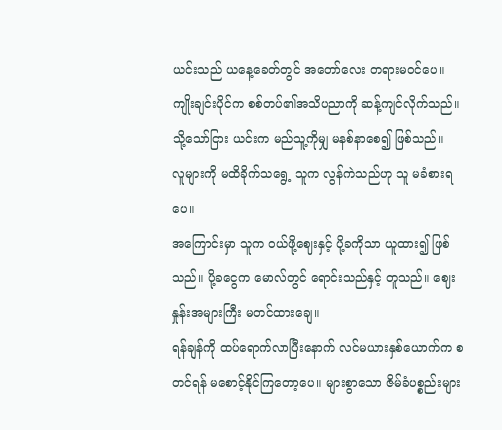ယင်းသည် ယနေ့ခေတ်တွင် အတော်လေး တရားမဝင်ပေ။ ကျိုးချင်းပိုင်က စစ်တပ်၏အသိပညာကို ဆန့်ကျင်လိုက်သည်။ သို့သော်ငြား ယင်းက မည်သူ့ကိုမျှ မနစ်နာစေ၍ ဖြစ်သည်။
လူများကို မထိခိုက်သရွေ့ သူက လွန်ကဲသည်ဟု သူ မခံစားရပေ။
အကြောင်းမှာ သူက ဝယ်ဖို့ဈေးနှင့် ပို့ခကိုသာ ယူထား၍ ဖြစ်သည်။ ပို့ခငွေက မောလ်တွင် ရောင်းသည်နှင့် တူသည်။ ဈေးနှုန်းအများကြီး မတင်ထားချေ။
ရန်ချန်ကို ထပ်ရောက်လာပြီးနောက် လင်မယားနှစ်ယောက်က စတင်ရန် မစောင့်နိုင်ကြတော့ပေ။ များစွာသော ဇိမ်ခံပစ္စည်းများ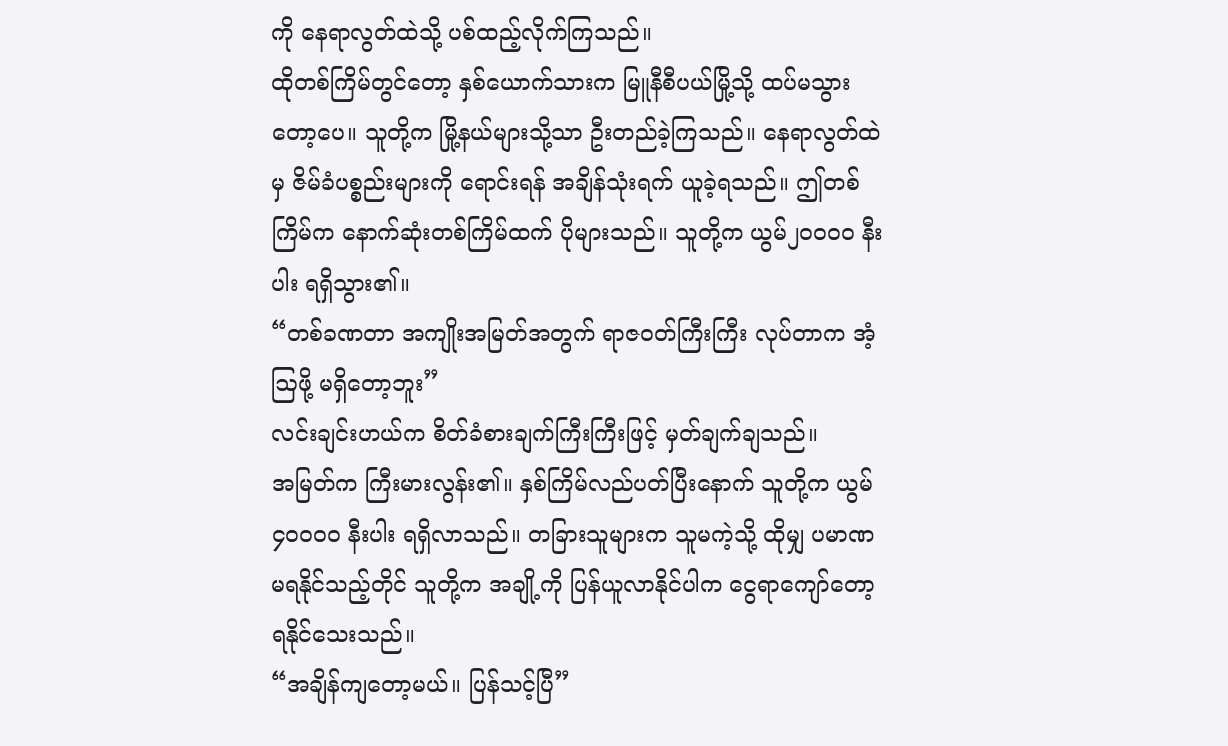ကို နေရာလွတ်ထဲသို့ ပစ်ထည့်လိုက်ကြသည်။
ထိုတစ်ကြိမ်တွင်တော့ နှစ်ယောက်သားက မြူနီစီပယ်မြို့သို့ ထပ်မသွားတော့ပေ။ သူတို့က မြို့နယ်များသို့သာ ဦးတည်ခဲ့ကြသည်။ နေရာလွတ်ထဲမှ ဇိမ်ခံပစ္စည်းများကို ရောင်းရန် အချိန်သုံးရက် ယူခဲ့ရသည်။ ဤတစ်ကြိမ်က နောက်ဆုံးတစ်ကြိမ်ထက် ပိုများသည်။ သူတို့က ယွမ်၂၀၀၀၀ နီးပါး ရရှိသွား၏။
“တစ်ခဏတာ အကျိုးအမြတ်အတွက် ရာဇဝတ်ကြီးကြီး လုပ်တာက အံ့ဩဖို့ မရှိတော့ဘူး”
လင်းချင်းဟယ်က စိတ်ခံစားချက်ကြီးကြီးဖြင့် မှတ်ချက်ချသည်။
အမြတ်က ကြီးမားလွန်း၏။ နှစ်ကြိမ်လည်ပတ်ပြီးနောက် သူတို့က ယွမ်၄၀၀၀၀ နီးပါး ရရှိလာသည်။ တခြားသူများက သူမကဲ့သို့ ထိုမျှ ပမာဏ မရနိုင်သည့်တိုင် သူတို့က အချို့ကို ပြန်ယူလာနိုင်ပါက ငွေရာကျော်တော့ ရနိုင်သေးသည်။
“အချိန်ကျတော့မယ်။ ပြန်သင့်ပြီ”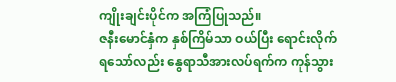ကျိုးချင်းပိုင်က အကြံပြုသည်။
ဇနီးမောင်နှံက နှစ်ကြိမ်သာ ဝယ်ပြီး ရောင်းလိုက်ရသော်လည်း နွေရာသီအားလပ်ရက်က ကုန်သွား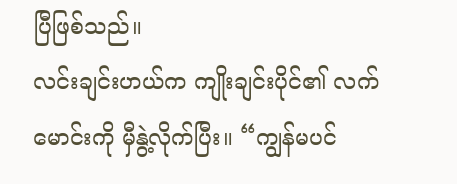ပြီဖြစ်သည်။
လင်းချင်းဟယ်က ကျိုးချင်းပိုင်၏ လက်မောင်းကို မှီနွဲ့လိုက်ပြီး။ “ကျွန်မပင်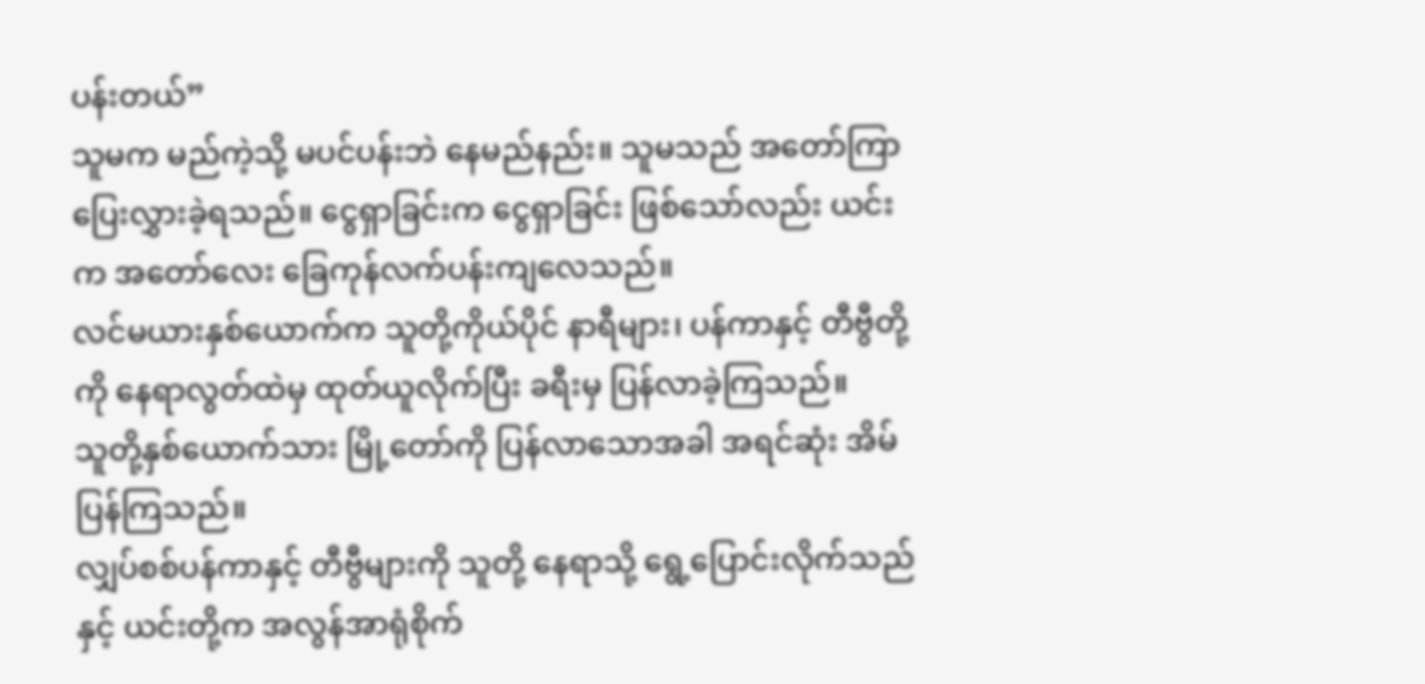ပန်းတယ်”
သူမက မည်ကဲ့သို့ မပင်ပန်းဘဲ နေမည်နည်း။ သူမသည် အတော်ကြာ ပြေးလွှားခဲ့ရသည်။ ငွေရှာခြင်းက ငွေရှာခြင်း ဖြစ်သော်လည်း ယင်းက အတော်လေး ခြေကုန်လက်ပန်းကျလေသည်။
လင်မယားနှစ်ယောက်က သူတို့ကိုယ်ပိုင် နာရီများ၊ ပန်ကာနှင့် တီဗွီတို့ကို နေရာလွတ်ထဲမှ ထုတ်ယူလိုက်ပြီး ခရီးမှ ပြန်လာခဲ့ကြသည်။
သူတို့နှစ်ယောက်သား မြို့တော်ကို ပြန်လာသောအခါ အရင်ဆုံး အိမ်ပြန်ကြသည်။
လျှပ်စစ်ပန်ကာနှင့် တီဗွီများကို သူတို့ နေရာသို့ ရွေ့ပြောင်းလိုက်သည်နှင့် ယင်းတို့က အလွန်အာရုံစိုက်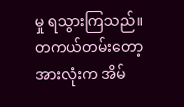မှု ရသွားကြသည်။
တကယ်တမ်းတော့ အားလုံးက အိမ်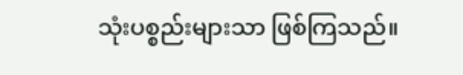သုံးပစ္စည်းများသာ ဖြစ်ကြသည်။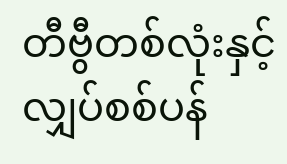တီဗွီတစ်လုံးနှင့် လျှပ်စစ်ပန်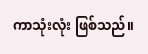ကာသုံးလုံး ဖြစ်သည်။